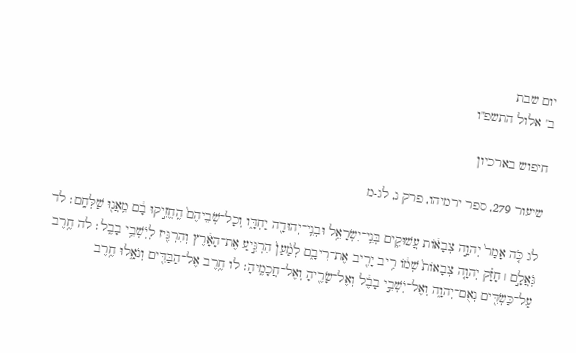יום שבת
ב' אלול התשפ"ו

חיפוש בארכיון

שיעור 279, ספר ירמיהו, פרק נ, לג-מ

לג כֹּ֤ה אָמַר֙ יְהוָ֣ה צְבָא֔וֹת עֲשׁוּקִ֛ים בְּנֵֽי־יִשְׂרָאֵ֥ל וּבְנֵֽי־יְהוּדָ֖ה יַחְדָּ֑ו וְכָל־שֹֽׁבֵיהֶם֙ הֶֽחֱזִ֣יקוּ בָ֔ם מֵֽאֲנ֖וּ שַׁלְּחָֽם׃ לד גֹּֽאֲלָ֣ם ׀ חָזָ֗ק יְהוָ֤ה צְבָאוֹת֙ שְׁמ֔וֹ רִ֥יב יָרִ֖יב אֶת־רִיבָ֑ם לְמַ֨עַן֙ הִרְגִּ֣יעַ אֶת־הָאָ֔רֶץ וְהִרְגִּ֖יז לְיֹֽשְׁבֵ֥י בָבֶֽל׃ לה חֶ֥רֶב עַל־כַּשְׂדִּ֖ים נְאֻם־יְהוָ֑ה וְאֶל־יֹֽשְׁבֵ֣י בָבֶ֔ל וְאֶל־שָׂרֶ֖יהָ וְאֶל־חֲכָמֶֽיהָ׃ לו חֶ֥רֶב אֶל־הַבַּדִּ֖ים וְנֹאָ֑לוּ חֶ֥רֶב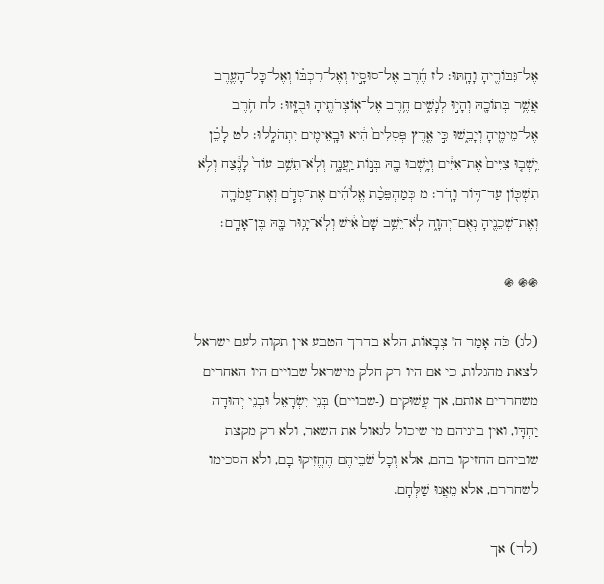אֶל־גִּבּוֹרֶ֖יהָ וָחָֽתּוּ׃ לז חֶ֜רֶב אֶל־סוּסָ֣יו וְאֶל־רִכְבּ֗וֹ וְאֶל־כָּל־הָעֶ֛רֶב אֲשֶׁ֥ר בְּתוֹכָ֖הּ וְהָי֣וּ לְנָשִׁ֑ים חֶ֥רֶב אֶל־אֽוֹצְרֹתֶ֖יהָ וּבֻזָּֽזוּ׃ לח חֹ֥רֶב אֶל־מֵימֶ֖יהָ וְיָבֵ֑שׁוּ כִּ֣י אֶ֤רֶץ פְּסִלִים֙ הִ֔יא וּבָֽאֵימִ֖ים יִתְהֹלָֽלוּ׃ לט לָכֵ֗ן יֵֽשְׁב֤וּ צִיִּים֙ אֶת־אִיִּ֔ים וְיָ֥שְׁבוּ בָ֖הּ בְּנ֣וֹת יַֽעֲנָ֑ה וְלֹֽא־תֵשֵׁ֥ב עוֹד֙ לָנֶ֔צַח וְלֹ֥א תִשְׁכּ֖וֹן עַד־דּ֥וֹר וָדֹֽר׃ מ כְּמַהְפֵּכַ֨ת אֱלֹהִ֜ים אֶת־סְדֹ֧ם וְאֶת־עֲמֹרָ֛ה וְאֶת־שְׁכֵנֶ֖יהָ נְאֻם־יְהוָ֑ה לֹֽא־יֵשֵׁ֥ב שָׁם֙ אִ֔ישׁ וְלֹֽא־יָג֥וּר בָּ֖הּ בֶּן־אָדָֽם׃

֍֍ ֍

(לג) כֹּה אָמַר ה' צְבָאוֹת, הלא בדרך הטבע אין תקוה לעם ישראל לצאת מהגלות, כי אם היו רק חלק מישראל שבויים היו האחרים משחררים אותם, אך עֲשׁוּקִים (-שבויים) בְּנֵי יִשְׂרָאֵל וּבְנֵי יְהוּדָה יַחְדָּו, ואין ביניהם מי שיכול לגאול את השאר, ולא רק מקצת שוביהם החזיקו בהם, אלא וְכָל שֹׁבֵיהֶם הֶחֱזִיקוּ בָם, ולא הסכימו לשחררם, אלא מֵאֲנוּ שַׁלְּחָם.

(לד) אך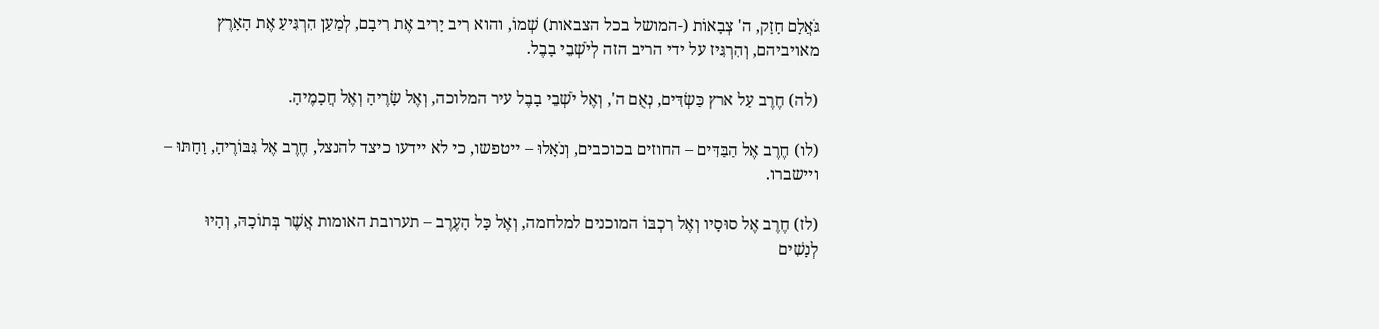גֹּאֲלָם חָזָק, ה' צְבָאוֹת (-המושל בכל הצבאות) שְׁמוֹ, והוא רִיב יָרִיב אֶת רִיבָם, לְמַעַן הִרְגִּיעַ אֶת הָאָרֶץ מאויביהם, וְהִרְגִּיז על ידי הריב הזה לְיֹשְׁבֵי בָבֶל.

(לה) חֶרֶב עַל ארץ כַּשְׂדִּים, נְאֻם ה', וְאֶל יֹשְׁבֵי בָבֶל עיר המלוכה, וְאֶל שָׂרֶיהָ וְאֶל חֲכָמֶיהָ.

(לו) חֶרֶב אֶל הַבַּדִּים – החוזים בכוכבים, וְנֹאָלוּ – ייטפשו, כי לא יידעו כיצד להנצל, חֶרֶב אֶל גִּבּוֹרֶיהָ, וָחָתּוּ – ויישברו.

(לז) חֶרֶב אֶל סוּסָיו וְאֶל רִכְבּוֹ המוכנים למלחמה, וְאֶל כָּל הָעֶרֶב – תערובת האומות אֲשֶׁר בְּתוֹכָהּ, וְהָיוּ לְנָשִׁים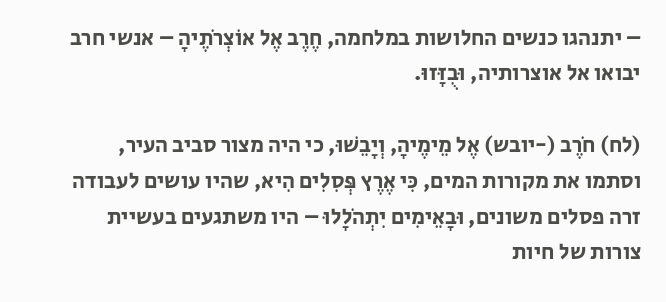– יתנהגו כנשים החלושות במלחמה, חֶרֶב אֶל אוֹצְרֹתֶיהָ – אנשי חרב יבואו אל אוצרותיה, וּבֻזָּזוּ.

(לח) חֹרֶב (-יובש) אֶל מֵימֶיהָ, וְיָבֵשׁוּ, כי היה מצור סביב העיר, וסתמו את מקורות המים, כִּי אֶרֶץ פְּסִלִים הִיא, שהיו עושים לעבודה זרה פסלים משונים, וּבָאֵימִים יִתְהֹלָלוּ – היו משתגעים בעשיית צורות של חיות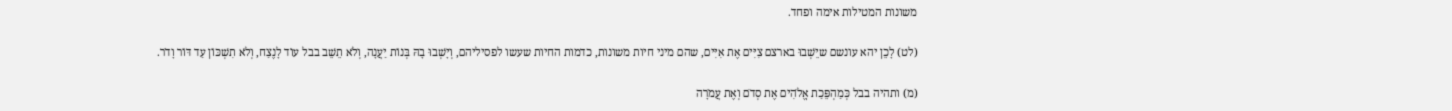משונות המטילות אימה ופחד.

(לט) לָכֵן יהא עונשם שיֵשְׁבוּ בארצם צִיִּים אֶת אִיִּים, שהם מיני חיות משונות, כדמות החיות שעשו לפסיליהם, וְיָשְׁבוּ בָהּ בְּנוֹת יַעֲנָה, וְלֹא תֵשֵׁב בבל עוֹד לָנֶצַח, וְלֹא תִשְׁכּוֹן עַד דּוֹר וָדֹר.

(מ) ותהיה בבל כְּמַהְפֵּכַת אֱלֹהִים אֶת סְדֹם וְאֶת עֲמֹרָה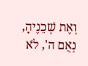וְאֶת שְׁכֵנֶיהָ, נְאֻם ה', לֹא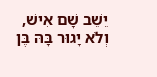יֵשֵׁב שָׁם אִישׁ, וְלֹא יָגוּר בָּהּ בֶּן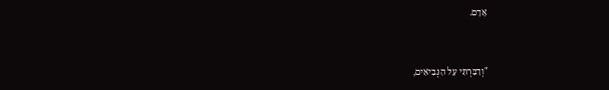אָדָם.



"וְדִבַּרְתִּי עַל הַנְּבִיאִים,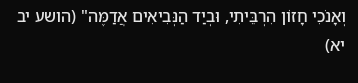וְאָנֹכִי חָזוֹן הִרְבֵּיתִי, וּבְיַד הַנְּבִיאִים אֲדַמֶּה" (הושע יב יא)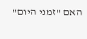האם "זמני היום"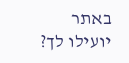באתר יועילו לך?